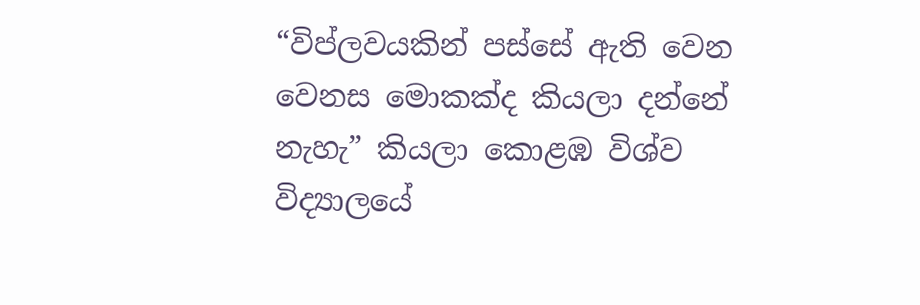“විප්ලවයකින් පස්සේ ඇති වෙන වෙනස මොකක්ද කියලා දන්නේ නැහැ” කියලා කොළඹ විශ්ව විද්‍යාලයේ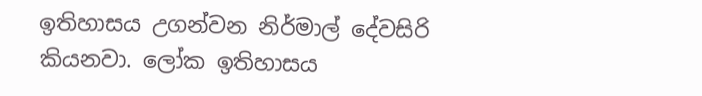ඉතිහාසය උගන්වන නිර්මාල් දේවසිරි කියනවා. ලෝක ඉතිහාසය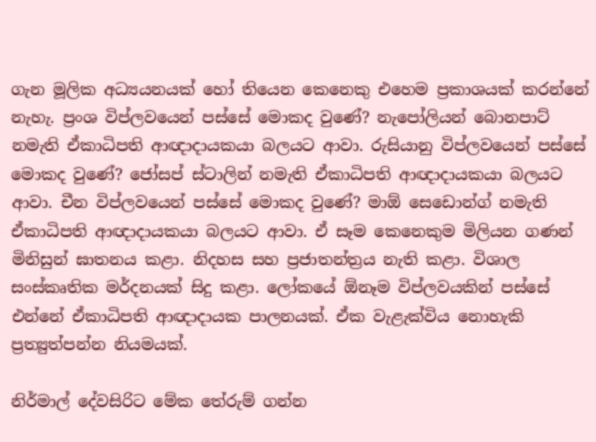ගැන මූලික අධ්‍යයනයක් හෝ තියෙන කෙනෙකු එහෙම ප්‍රකාශයක් කරන්නේ නැහැ. ප්‍රංශ විප්ලවයෙන් පස්සේ මොකද වුණේ? නැපෝලියන් බොනපාට් නමැති ඒකාධිපති ආඥාදායකයා බලයට ආවා. රුසියානු විප්ලවයෙන් පස්සේ මොකද වුණේ? ජෝසප් ස්ටාලින් නමැති ඒකාධිපති ආඥාදායකයා බලයට ආවා. චීන විප්ලවයෙන් පස්සේ මොකද වුණේ? මාඕ සෙඩොන්ග් නමැති ඒකාධිපති ආඥාදායකයා බලයට ආවා. ඒ සෑම කෙනෙකුම මිලියන ගණන් මිනිසුන් ඝාතනය කළා. නිදහස සහ ප්‍රජාතන්ත්‍රය නැති කළා. විශාල සංස්කෘතික මර්දනයක් සිදු කළා. ලෝකයේ ඕනෑම විප්ලවයකින් පස්සේ එන්නේ ඒකාධිපති ආඥාදායක පාලනයක්. ඒක වැළැක්විය නොහැකි ප්‍රත්‍යුත්පන්න නියමයක්.

නිර්මාල් දේවසිරිට මේක තේරුම් ගන්න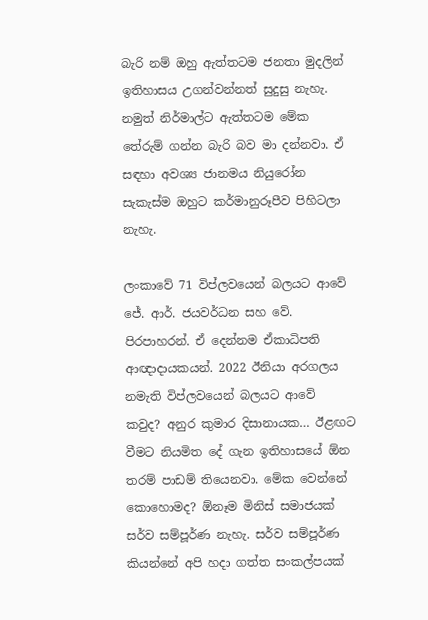බැරි නම් ඔහු ඇත්තටම ජනතා මුදලින් ඉතිහාසය උගන්වන්නත් සුදුසු නැහැ. නමුත් නිර්මාල්ට ඇත්තටම මේක තේරුම් ගන්න බැරි බව මා දන්නවා. ඒ සඳහා අවශ්‍ය ජානමය නියුරෝන සැකැස්ම ඔහුට කර්මානුරූපීව පිහිටලා නැහැ.

ලංකාවේ 71 විප්ලවයෙන් බලයට ආවේ ජේ. ආර්. ජයවර්ධන සහ වේ. පිරපාහරන්. ඒ දෙන්නම ඒකාධිපති ආඥාදායකයන්. 2022 ඊනියා අරගලය නමැති විප්ලවයෙන් බලයට ආවේ කවුද? අනුර කුමාර දිසානායක… ඊළඟට වීමට නියමිත දේ ගැන ඉතිහාසයේ ඕන තරම් පාඩම් තියෙනවා. මේක වෙන්නේ කොහොමද? ඕනෑම මිනිස් සමාජයක් සර්ව සම්පූර්ණ නැහැ. සර්ව සම්පූර්ණ කියන්නේ අපි හදා ගත්ත සංකල්පයක්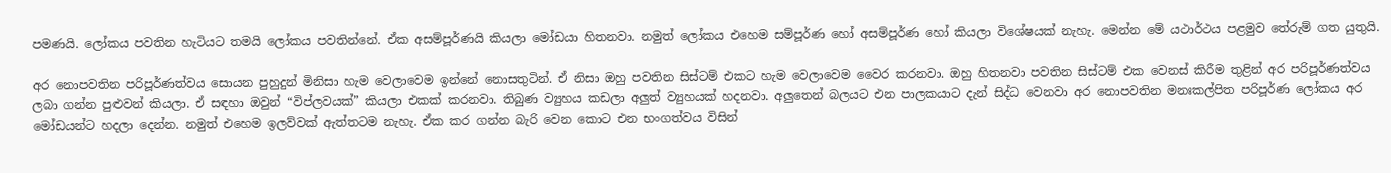පමණයි. ලෝකය පවතින හැටියට තමයි ලෝකය පවතින්නේ. ඒක අසම්පූර්ණයි කියලා මෝඩයා හිතනවා. නමුත් ලෝකය එහෙම සම්පූර්ණ හෝ අසම්පූර්ණ හෝ කියලා විශේෂයක් නැහැ. මෙන්න මේ යථාර්ථය පළමුව තේරුම් ගත යුතුයි.

අර නොපවතින පරිපූර්ණත්වය සොයන පුහුදුන් මිනිසා හැම වෙලාවෙම ඉන්නේ නොසතුටින්. ඒ නිසා ඔහු පවතින සිස්ටම් එකට හැම වෙලාවෙම වෛර කරනවා. ඔහු හිතනවා පවතින සිස්ටම් එක වෙනස් කිරීම තුළින් අර පරිපූර්ණත්වය ලබා ගන්න පුළුවන් කියලා. ඒ සඳහා ඔවුන් “විප්ලවයක්” කියලා එකක් කරනවා. තිබුණ ව්‍යුහය කඩලා අලුත් ව්‍යුහයක් හදනවා. අලුතෙන් බලයට එන පාලකයාට දැන් සිද්ධ වෙනවා අර නොපවතින මනඃකල්පිත පරිපූර්ණ ලෝකය අර මෝඩයන්ට හදලා දෙන්න. නමුත් එහෙම ඉලව්වක් ඇත්තටම නැහැ. ඒක කර ගන්න බැරි වෙන කොට එන භංගත්වය විසින්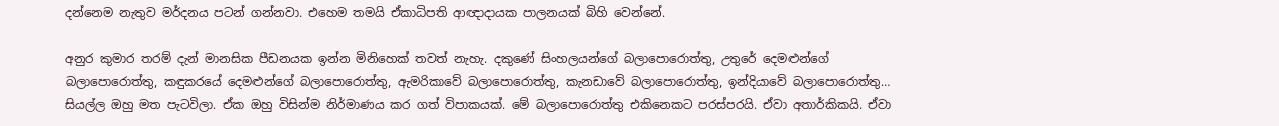දන්නෙම නැතුව මර්දනය පටන් ගන්නවා. එහෙම තමයි ඒකාධිපති ආඥාදායක පාලනයක් බිහි වෙන්නේ.

අනුර කුමාර තරම් දැන් මානසික පීඩනයක ඉන්න මිනිහෙක් තවත් නැහැ. දකුණේ සිංහලයන්ගේ බලාපොරොත්තු, උතුරේ දෙමළුන්ගේ බලාපොරොත්තු, කඳුකරයේ දෙමළුන්ගේ බලාපොරොත්තු, ඇමරිකාවේ බලාපොරොත්තු, කැනඩාවේ බලාපොරොත්තු, ඉන්දියාවේ බලාපොරොත්තු… සියල්ල ඔහු මත පැටවිලා. ඒක ඔහු විසින්ම නිර්මාණය කර ගත් විපාකයක්. මේ බලාපොරොත්තු එකිනෙකට පරස්පරයි. ඒවා අතාර්කිකයි. ඒවා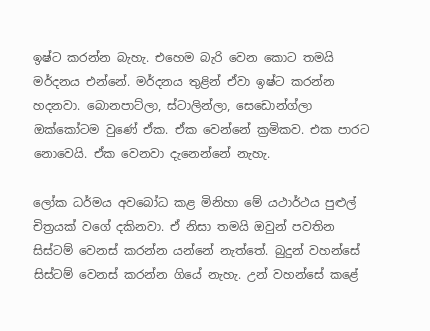ඉෂ්ට කරන්න බැහැ. එහෙම බැරි වෙන කොට තමයි මර්දනය එන්නේ. මර්දනය තුළින් ඒවා ඉෂ්ට කරන්න හදනවා. බොනපාට්ලා, ස්ටාලින්ලා, සෙඩොන්ග්ලා ඔක්කෝටම වුණේ ඒක. ඒක වෙන්නේ ක්‍රමිකව. එක පාරට නොවෙයි. ඒක වෙනවා දැනෙන්නේ නැහැ.

ලෝක ධර්මය අවබෝධ කළ මිනිහා මේ යථාර්ථය පුළුල් චිත්‍රයක් වගේ දකිනවා. ඒ නිසා තමයි ඔවුන් පවතින සිස්ටම් වෙනස් කරන්න යන්නේ නැත්තේ. බුදුන් වහන්සේ සිස්ටම් වෙනස් කරන්න ගියේ නැහැ. උන් වහන්සේ කළේ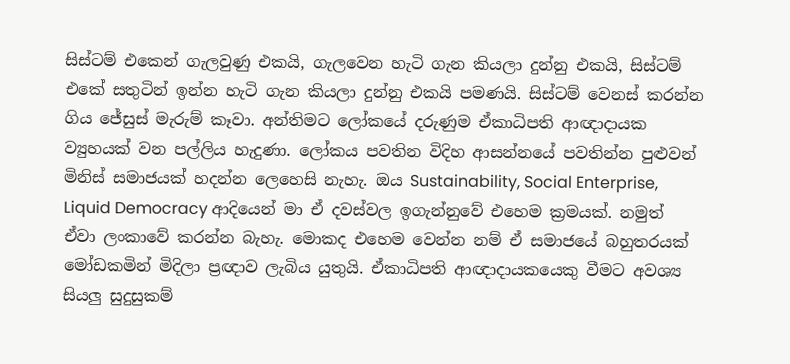සිස්ටම් එකෙන් ගැලවුණු එකයි, ගැලවෙන හැටි ගැන කියලා දුන්නු එකයි, සිස්ටම් එකේ සතුටින් ඉන්න හැටි ගැන කියලා දුන්නු එකයි පමණයි. සිස්ටම් වෙනස් කරන්න ගිය ජේසුස් මැරුම් කෑවා. අන්තිමට ලෝකයේ දරුණුම ඒකාධිපති ආඥාදායක ව්‍යුහයක් වන පල්ලිය හැදුණා. ලෝකය පවතින විදිහ ආසන්නයේ පවතින්න පුළුවන් මිනිස් සමාජයක් හදන්න ලෙහෙසි නැහැ. ඔය Sustainability, Social Enterprise, Liquid Democracy ආදියෙන් මා ඒ දවස්වල ඉගැන්නුවේ එහෙම ක්‍රමයක්. නමුත් ඒවා ලංකාවේ කරන්න බැහැ. මොකද එහෙම වෙන්න නම් ඒ සමාජයේ බහුතරයක් මෝඩකමින් මිදිලා ප්‍රඥාව ලැබිය යුතුයි. ඒකාධිපති ආඥාදායකයෙකු වීමට අවශ්‍ය සියලු සුදුසුකම්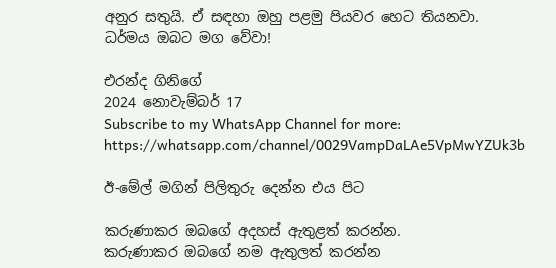අනුර සතුයි. ඒ සඳහා ඔහු පළමු පියවර හෙට තියනවා. ධර්මය ඔබට මග වේවා!

එරන්ද ගිනිගේ
2024 නොවැම්බර් 17
Subscribe to my WhatsApp Channel for more: https://whatsapp.com/channel/0029VampDaLAe5VpMwYZUk3b

ඊ-මේල් මගින් පිලිතුරු දෙන්න එය පිට

කරුණාකර ඔබගේ අදහස් ඇතුළත් කරන්න.
කරුණාකර ඔබගේ නම ඇතුලත් කරන්න